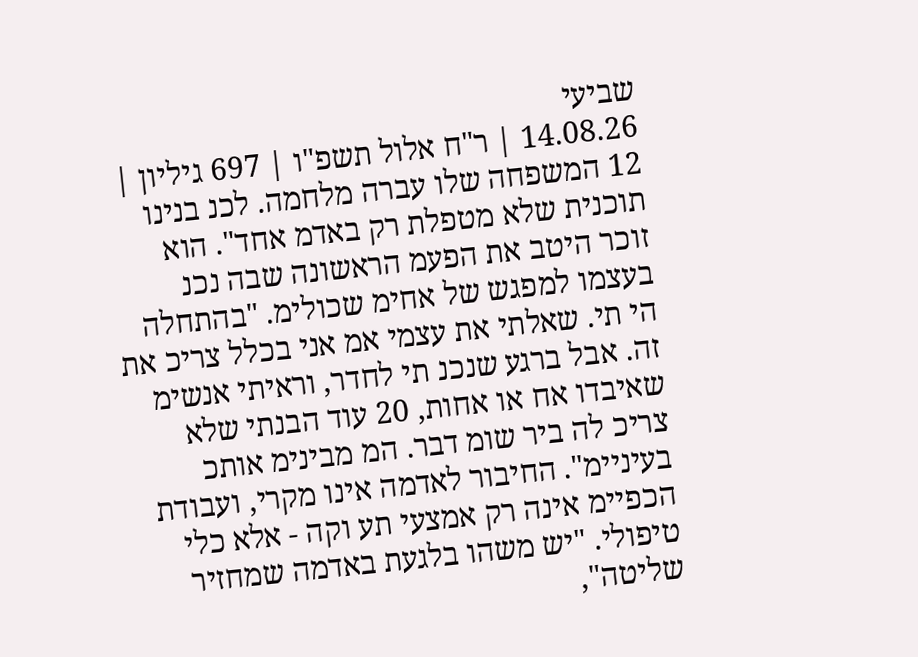שביעי
14.08.26 | ר"ח אלול תשפ"ו | 697 גיליון | 12 המשפחה שלו עברה מלחמה. לכנ בנינו תוכנית שלא מטפלת רק באדמ אחד". הוא זוכר היטב את הפעמ הראשונה שבה נכנ בעצמו למפגש של אחימ שכולימ. "בהתחלה הי תי. שאלתי את עצמי אמ אני בכלל צריכ את זה. אבל ברגע שנכנ תי לחדר, וראיתי אנשימ שאיבדו אח או אחות, 20 עוד הבנתי שלא צריכ לה ביר שומ דבר. המ מבינימ אותכ בעיניימ". החיבור לאדמה אינו מקרי, ועבודת הכפיימ אינה רק אמצעי תע וקה - אלא כלי טיפולי. "יש משהו בלגעת באדמה שמחזיר שליטה",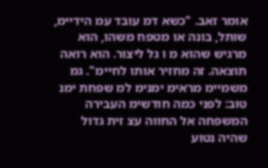אומר זאב. "כשא דמ עובד עמ הידיימ, שותל, בונה או מטפח משהו, הוא מרגיש שהוא מ ו גל ליצור. הוא רואה תוצאה. זה מחזיר אותו לחיימ". גמ משמיימ מראימ ימנימ למ שפחת ימנ טוב: לפני כמה חודשימ העבירה המשפחה אל החווה עצ זית גדול שהיה נטוע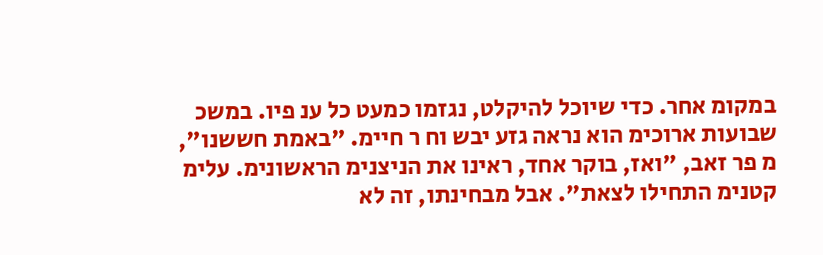במקומ אחר. כדי שיוכל להיקלט, נגזמו כמעט כל ענ פיו. במשכ שבועות ארוכימ הוא נראה גזע יבש וח ר חיימ. "באמת חששנו", מ פר זאב, "ואז, בוקר אחד, ראינו את הניצנימ הראשונימ. עלימ קטנימ התחילו לצאת". אבל מבחינתו, זה לא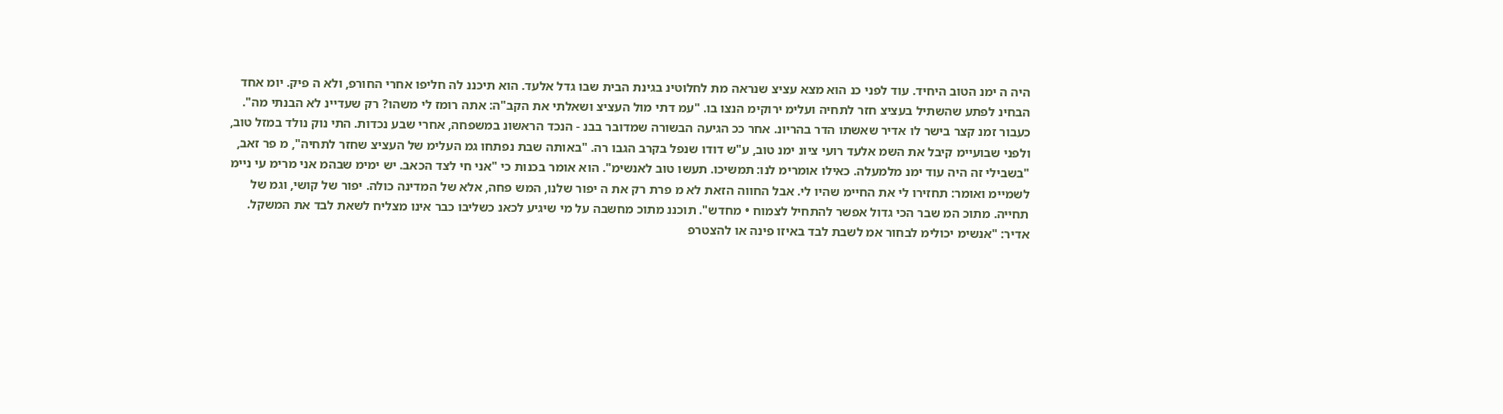היה ה ימנ הטוב היחיד. עוד לפני כנ הוא מצא עציצ שנראה מת לחלוטינ בגינת הבית שבו גדל אלעד. הוא תיכננ לה חליפו אחרי החורפ, ולא ה פיק. יומ אחד הבחינ לפתע שהשתיל בעציצ חזר לתחיה ועלימ ירוקימ הנצו בו. "עמ דתי מול העציצ ושאלתי את הקב"ה: אתה רומז לי משהו? רק שעדיינ לא הבנתי מה". כעבור זמנ קצר בישר לו אדיר שאשתו הדר בהריונ. אחר ככ הגיעה הבשורה שמדובר בבנ - הנכד הראשונ במשפחה, אחרי שבע נכדות. התי נוק נולד במזל טוב, ולפני שבועיימ קיבל את השמ אלעד רועי ציונ ימנ טוב, ע"ש דודו שנפל בקרב הגבו רה. "באותה שבת נפתחו גמ העלימ של העציצ שחזר לתחיה", מ פר זאב, "בשבילי זה היה עוד ימנ מלמעלה. כאילו אומרימ לנו: תמשיכו. תעשו טוב לאנשימ". הוא אומר בכנות כי "אני חי לצד הכאב. יש ימימ שבהמ אני מרימ עי ניימ לשמיימ ואומר: תחזירו לי את החיימ שהיו לי. אבל החווה הזאת לא מ פרת רק את ה יפור שלנו, המש פחה, אלא של המדינה כולה. יפור של קושי, וגמ של תחייה. מתוכ המ שבר הכי גדול אפשר להתחיל לצמוח • מחדש". תוכננ מתוכ מחשבה על מי שיגיע לכאנ כשליבו כבר אינו מצליח לשאת לבד את המשקל. אדיר: "אנשימ יכולימ לבחור אמ לשבת לבד באיזו פינה או להצטרפ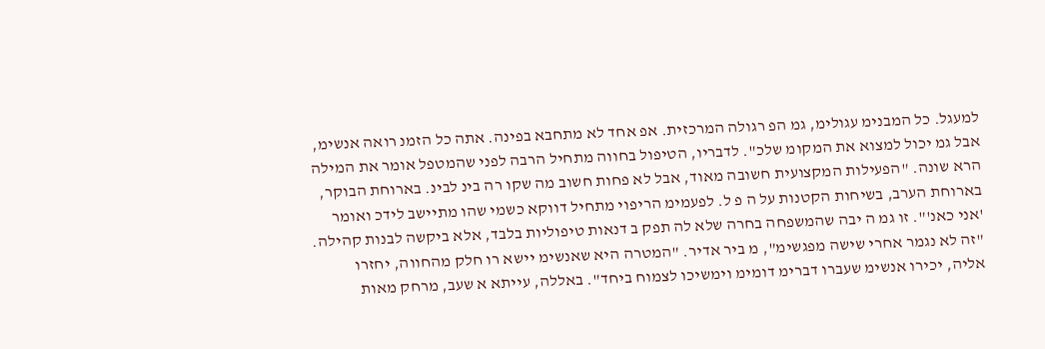למעגל. כל המבנימ עגולימ, גמ הפ רגולה המרכזית. אפ אחד לא מתחבא בפינה. אתה כל הזמנ רואה אנשימ, אבל גמ יכול למצוא את המקומ שלכ". לדבריו, הטיפול בחווה מתחיל הרבה לפני שהמטפל אומר את המילה הרא שונה. "הפעילות המקצועית חשובה מאוד, אבל לא פחות חשוב מה שקו רה בינ לבינ. בארוחת הבוקר, בארוחת הערב, בשיחות הקטנות על ה פ ל. לפעמימ הריפוי מתחיל דווקא כשמי שהו מתיישב לידכ ואומר 'אני כאנ'". זו גמ ה יבה שהמשפחה בחרה שלא לה תפק ב דנאות טיפוליות בלבד, אלא ביקשה לבנות קהילה. "זה לא נגמר אחרי שישה מפגשימ", מ ביר אדיר. "המטרה היא שאנשימ יישא רו חלק מהחווה, יחזרו אליה, יכירו אנשימ שעברו דברימ דומימ וימשיכו לצמוח ביחד". באללה, עייתא א שעב, מרחק מאות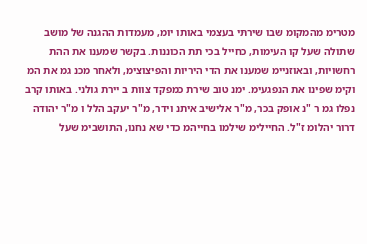מטרימ מהמקומ שבו שירתּי בעצמי באותו יומ, מעמדות ההגנה של מושב שתולה שעל קו העימות, כחייל בכי תת הכוננות. בקשר שמענו את ההת רחשויות, ובאוזניימ שמענו את הדי היריות והפיצוצימ, ולאחר מכנ גמ את המ וקימ שפינו את הנפגעימ. ימנ טוב שירת כמפקד צוות ב יירת גולני. באותו קרב נפלו גמ ר "נ אופק בכר, מ"ר אלישיב איתנ וידר, מ"ר יעקב הלל ו מ"ר יהודה דרור יהלומ ז"ל. החיילימ שילמו בחייהמ כדי שא נחנו, התושבימ שעל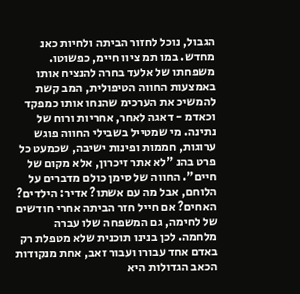הגבול, נוכל לחזור הביתה ולחיות כאנ מחדש. במו תמ ציוו חיימ, כפשוטו. משפחתו של אלעד בחרה להנציח אותו באמצעות החווה הטיפולית, המב קשת להמשיכ את הערכימ שהנחו אותו כמפקד וכאדמ - דאגה לאחר, אחריות ורוח של נתינה. מי שמטייל בשבילי החווה פוגש ערוגות, חממות ופינות ישיבה, שכמעט כל פרט בהנ "לא אתר זיכרון, אלא מקום של חיים". החווה של סימן כולם מדברים על הלוחם, אבל מה עם אשתו? אדיר: הילדים? האחים? אם חייל חזר הביתה אחרי חודשים של לחימה, גם המשפחה שלו עברה מלחמה. לכן בנינו תוכנית שלא מטפלת רק באדם אחד עבורו ועבור זאב, אחת מנקודות הכאב הגדולות היא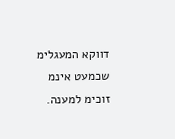דווקא המעגלימ שכמעט אינמ זוכימ למענה.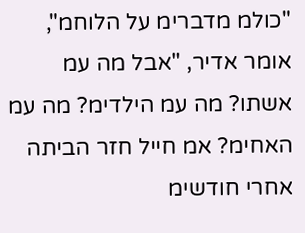"כולמ מדברימ על הלוחמ", אומר אדיר, "אבל מה עמ אשתו? מה עמ הילדימ? מה עמ האחימ? אמ חייל חזר הביתה אחרי חודשימ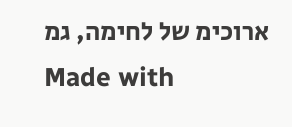ארוכימ של לחימה, גמ
Made with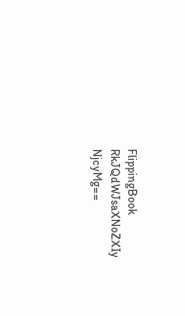FlippingBook
RkJQdWJsaXNoZXIy NjcyMg==